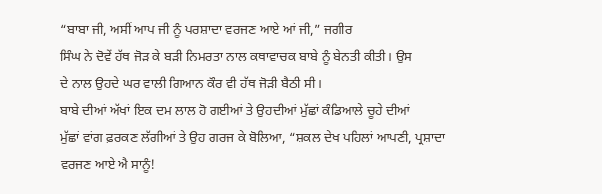“ਬਾਬਾ ਜੀ, ਅਸੀਂ ਆਪ ਜੀ ਨੂੰ ਪਰਸ਼ਾਦਾ ਵਰਜਣ ਆਏ ਆਂ ਜੀ,” ਜਗੀਰ
ਸਿੰਘ ਨੇ ਦੋਵੇਂ ਹੱਥ ਜੋੜ ਕੇ ਬੜੀ ਨਿਮਰਤਾ ਨਾਲ ਕਥਾਵਾਚਕ ਬਾਬੇ ਨੂੰ ਬੇਨਤੀ ਕੀਤੀ। ਉਸ
ਦੇ ਨਾਲ ਉਹਦੇ ਘਰ ਵਾਲੀ ਗਿਆਨ ਕੌਰ ਵੀ ਹੱਥ ਜੋੜੀ ਬੈਠੀ ਸੀ।
ਬਾਬੇ ਦੀਆਂ ਅੱਖਾਂ ਇਕ ਦਮ ਲਾਲ ਹੋ ਗਈਆਂ ਤੇ ਉਹਦੀਆਂ ਮੁੱਛਾਂ ਕੰਡਿਆਲੇ ਚੂਹੇ ਦੀਆਂ
ਮੁੱਛਾਂ ਵਾਂਗ ਫ਼ਰਕਣ ਲੱਗੀਆਂ ਤੇ ਉਹ ਗਰਜ ਕੇ ਬੋਲਿਆ, “ਸ਼ਕਲ ਦੇਖ ਪਹਿਲਾਂ ਆਪਣੀ, ਪ੍ਰਸ਼ਾਦਾ
ਵਰਜਣ ਆਏ ਐ ਸਾਨੂੰ!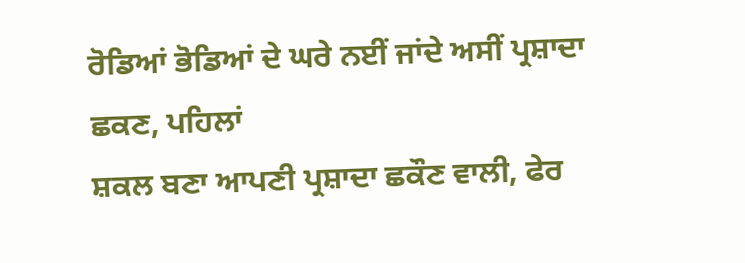ਰੋਡਿਆਂ ਭੋਡਿਆਂ ਦੇ ਘਰੇ ਨਈਂ ਜਾਂਦੇ ਅਸੀਂ ਪ੍ਰਸ਼ਾਦਾ ਛਕਣ, ਪਹਿਲਾਂ
ਸ਼ਕਲ ਬਣਾ ਆਪਣੀ ਪ੍ਰਸ਼ਾਦਾ ਛਕੌਣ ਵਾਲੀ, ਫੇਰ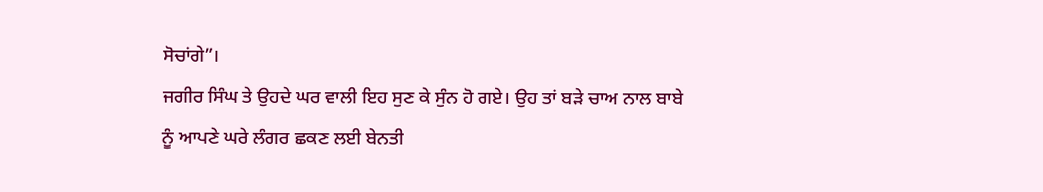ਸੋਚਾਂਗੇ”।
ਜਗੀਰ ਸਿੰਘ ਤੇ ਉਹਦੇ ਘਰ ਵਾਲੀ ਇਹ ਸੁਣ ਕੇ ਸੁੰਨ ਹੋ ਗਏ। ਉਹ ਤਾਂ ਬੜੇ ਚਾਅ ਨਾਲ ਬਾਬੇ
ਨੂੰ ਆਪਣੇ ਘਰੇ ਲੰਗਰ ਛਕਣ ਲਈ ਬੇਨਤੀ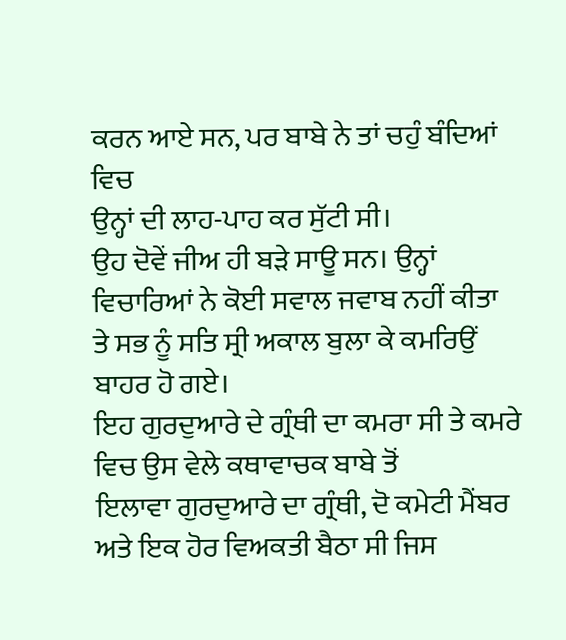ਕਰਨ ਆਏ ਸਨ, ਪਰ ਬਾਬੇ ਨੇ ਤਾਂ ਚਹੁੰ ਬੰਦਿਆਂ ਵਿਚ
ਉਨ੍ਹਾਂ ਦੀ ਲਾਹ-ਪਾਹ ਕਰ ਸੁੱਟੀ ਸੀ।
ਉਹ ਦੋਵੇਂ ਜੀਅ ਹੀ ਬੜੇ ਸਾਊ ਸਨ। ਉਨ੍ਹਾਂ ਵਿਚਾਰਿਆਂ ਨੇ ਕੋਈ ਸਵਾਲ ਜਵਾਬ ਨਹੀਂ ਕੀਤਾ
ਤੇ ਸਭ ਨੂੰ ਸਤਿ ਸ੍ਰੀ ਅਕਾਲ ਬੁਲਾ ਕੇ ਕਮਰਿਉਂ ਬਾਹਰ ਹੋ ਗਏ।
ਇਹ ਗੁਰਦੁਆਰੇ ਦੇ ਗ੍ਰੰਥੀ ਦਾ ਕਮਰਾ ਸੀ ਤੇ ਕਮਰੇ ਵਿਚ ਉਸ ਵੇਲੇ ਕਥਾਵਾਚਕ ਬਾਬੇ ਤੋਂ
ਇਲਾਵਾ ਗੁਰਦੁਆਰੇ ਦਾ ਗ੍ਰੰਥੀ, ਦੋ ਕਮੇਟੀ ਮੈਂਬਰ ਅਤੇ ਇਕ ਹੋਰ ਵਿਅਕਤੀ ਬੈਠਾ ਸੀ ਜਿਸ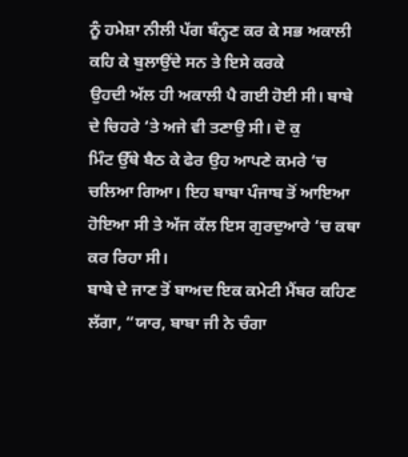ਨੂੰ ਹਮੇਸ਼ਾ ਨੀਲੀ ਪੱਗ ਬੰਨ੍ਹਣ ਕਰ ਕੇ ਸਭ ਅਕਾਲੀ ਕਹਿ ਕੇ ਬੁਲਾਉਂਦੇ ਸਨ ਤੇ ਇਸੇ ਕਰਕੇ
ਉਹਦੀ ਅੱਲ ਹੀ ਅਕਾਲੀ ਪੈ ਗਈ ਹੋਈ ਸੀ। ਬਾਬੇ ਦੇ ਚਿਹਰੇ ‘ਤੇ ਅਜੇ ਵੀ ਤਣਾਉ ਸੀ। ਦੋ ਕੁ
ਮਿੰਟ ਉੱਥੇ ਬੈਠ ਕੇ ਫੇਰ ਉਹ ਆਪਣੇ ਕਮਰੇ ‘ਚ ਚਲਿਆ ਗਿਆ। ਇਹ ਬਾਬਾ ਪੰਜਾਬ ਤੋਂ ਆਇਆ
ਹੋਇਆ ਸੀ ਤੇ ਅੱਜ ਕੱਲ ਇਸ ਗੁਰਦੁਆਰੇ ‘ਚ ਕਥਾ ਕਰ ਰਿਹਾ ਸੀ।
ਬਾਬੇ ਦੇ ਜਾਣ ਤੋਂ ਬਾਅਦ ਇਕ ਕਮੇਟੀ ਮੈਂਬਰ ਕਹਿਣ ਲੱਗਾ, “ਯਾਰ, ਬਾਬਾ ਜੀ ਨੇ ਚੰਗਾ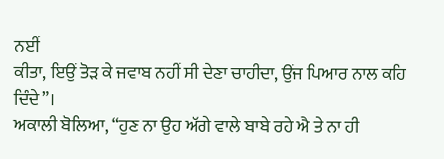ਨਈਂ
ਕੀਤਾ, ਇਉਂ ਤੋੜ ਕੇ ਜਵਾਬ ਨਹੀਂ ਸੀ ਦੇਣਾ ਚਾਹੀਦਾ, ਉਂਜ ਪਿਆਰ ਨਾਲ ਕਹਿ ਦਿੰਦੇ”।
ਅਕਾਲੀ ਬੋਲਿਆ, “ਹੁਣ ਨਾ ਉਹ ਅੱਗੇ ਵਾਲੇ ਬਾਬੇ ਰਹੇ ਐ ਤੇ ਨਾ ਹੀ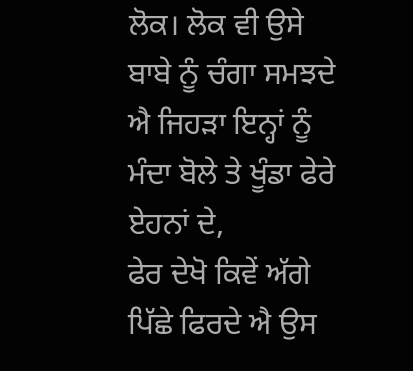ਲੋਕ। ਲੋਕ ਵੀ ਉਸੇ
ਬਾਬੇ ਨੂੰ ਚੰਗਾ ਸਮਝਦੇ ਐ ਜਿਹੜਾ ਇਨ੍ਹਾਂ ਨੂੰ ਮੰਦਾ ਬੋਲੇ ਤੇ ਖੂੰਡਾ ਫੇਰੇ ਏਹਨਾਂ ਦੇ,
ਫੇਰ ਦੇਖੋ ਕਿਵੇਂ ਅੱਗੇ ਪਿੱਛੇ ਫਿਰਦੇ ਐ ਉਸ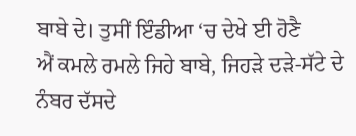ਬਾਬੇ ਦੇ। ਤੁਸੀਂ ਇੰਡੀਆ ‘ਚ ਦੇਖੇ ਈ ਹੋਣੈ
ਐਂ ਕਮਲੇ ਰਮਲੇ ਜਿਹੇ ਬਾਬੇ, ਜਿਹੜੇ ਦੜੇ-ਸੱਟੇ ਦੇ ਨੰਬਰ ਦੱਸਦੇ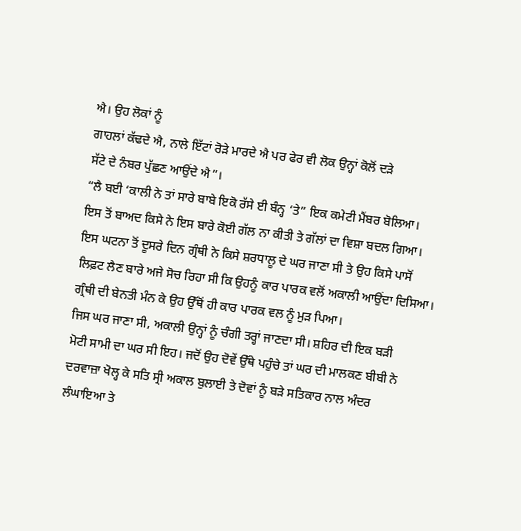ਐ। ਉਹ ਲੋਕਾਂ ਨੂੰ
ਗਾਹਲਾਂ ਕੱਢਦੇ ਐ, ਨਾਲੇ ਇੱਟਾਂ ਰੋੜੇ ਮਾਰਦੇ ਐ ਪਰ ਫੇਰ ਵੀ ਲੋਕ ਉਨ੍ਹਾਂ ਕੋਲੋਂ ਦੜੇ
ਸੱਟੇ ਦੇ ਨੰਬਰ ਪੁੱਛਣ ਆਉਂਦੇ ਐ”।
“ਲੈ ਬਈ ‘ਕਾਲੀ ਨੇ ਤਾਂ ਸਾਰੇ ਬਾਬੇ ਇਕੋ ਰੱਸੇ ਈ ਬੰਨ੍ਹ ‘ਤੇ” ਇਕ ਕਮੇਟੀ ਮੈਂਬਰ ਬੋਲਿਆ।
ਇਸ ਤੋਂ ਬਾਅਦ ਕਿਸੇ ਨੇ ਇਸ ਬਾਰੇ ਕੋਈ ਗੱਲ ਨਾ ਕੀਤੀ ਤੇ ਗੱਲਾਂ ਦਾ ਵਿਸ਼ਾ ਬਦਲ ਗਿਆ।
ਇਸ ਘਟਨਾ ਤੋਂ ਦੂਸਰੇ ਦਿਨ ਗ੍ਰੰਥੀ ਨੇ ਕਿਸੇ ਸ਼ਰਧਾਲੂ ਦੇ ਘਰ ਜਾਣਾ ਸੀ ਤੇ ਉਹ ਕਿਸੇ ਪਾਸੋਂ
ਲਿਫ਼ਟ ਲੈਣ ਬਾਰੇ ਅਜੇ ਸੋਚ ਰਿਹਾ ਸੀ ਕਿ ਉਹਨੂੰ ਕਾਰ ਪਾਰਕ ਵਲੋਂ ਅਕਾਲੀ ਆਉਂਦਾ ਦਿਸਿਆ।
ਗ੍ਰੰਥੀ ਦੀ ਬੇਨਤੀ ਮੰਨ ਕੇ ਉਹ ਉੱਥੋਂ ਹੀ ਕਾਰ ਪਾਰਕ ਵਲ ਨੂੰ ਮੁੜ ਪਿਆ।
ਜਿਸ ਘਰ ਜਾਣਾ ਸੀ, ਅਕਾਲੀ ਉਨ੍ਹਾਂ ਨੂੰ ਚੰਗੀ ਤਰ੍ਹਾਂ ਜਾਣਦਾ ਸੀ। ਸ਼ਹਿਰ ਦੀ ਇਕ ਬੜੀ
ਮੋਟੀ ਸਾਮੀ ਦਾ ਘਰ ਸੀ ਇਹ। ਜਦੋਂ ਉਹ ਦੋਵੇਂ ਉੱਥੇ ਪਹੁੰਚੇ ਤਾਂ ਘਰ ਦੀ ਮਾਲਕਣ ਬੀਬੀ ਨੇ
ਦਰਵਾਜ਼ਾ ਖੋਲ੍ਹ ਕੇ ਸਤਿ ਸ੍ਰੀ ਅਕਾਲ ਬੁਲਾਈ ਤੇ ਦੋਵਾਂ ਨੂੰ ਬੜੇ ਸਤਿਕਾਰ ਨਾਲ ਅੰਦਰ
ਲੰਘਾਇਆ ਤੇ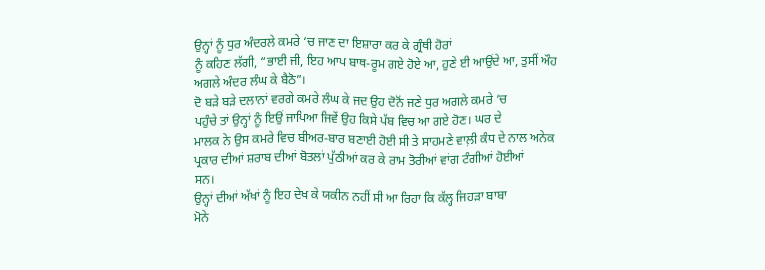ਉਨ੍ਹਾਂ ਨੂੰ ਧੁਰ ਅੰਦਰਲੇ ਕਮਰੇ ‘ਚ ਜਾਣ ਦਾ ਇਸ਼ਾਰਾ ਕਰ ਕੇ ਗ੍ਰੰਥੀ ਹੋਰਾਂ
ਨੂੰ ਕਹਿਣ ਲੱਗੀ, “ਭਾਈ ਜੀ, ਇਹ ਆਪ ਬਾਥ-ਰੂਮ ਗਏ ਹੋਏ ਆ, ਹੁਣੇ ਈ ਆਉਂਦੇ ਆ, ਤੁਸੀਂ ਔਹ
ਅਗਲੇ ਅੰਦਰ ਲੰਘ ਕੇ ਬੈਠੋ”।
ਦੋ ਬੜੇ ਬੜੇ ਦਲਾਨਾਂ ਵਰਗੇ ਕਮਰੇ ਲੰਘ ਕੇ ਜਦ ਉਹ ਦੋਨੋਂ ਜਣੇ ਧੁਰ ਅਗਲੇ ਕਮਰੇ ‘ਚ
ਪਹੁੰਚੇ ਤਾਂ ਉਨ੍ਹਾਂ ਨੂੰ ਇਉਂ ਜਾਪਿਆ ਜਿਵੇਂ ਉਹ ਕਿਸੇ ਪੱਬ ਵਿਚ ਆ ਗਏ ਹੋਣ। ਘਰ ਦੇ
ਮਾਲਕ ਨੇ ਉਸ ਕਮਰੇ ਵਿਚ ਬੀਅਰ-ਬਾਰ ਬਣਾਈ ਹੋਈ ਸੀ ਤੇ ਸਾਹਮਣੇ ਵਾਲ਼ੀ ਕੰਧ ਦੇ ਨਾਲ ਅਨੇਕ
ਪ੍ਰਕਾਰ ਦੀਆਂ ਸ਼ਰਾਬ ਦੀਆਂ ਬੋਤਲਾਂ ਪੁੱਠੀਆਂ ਕਰ ਕੇ ਰਾਮ ਤੋਰੀਆਂ ਵਾਂਗ ਟੰਗੀਆਂ ਹੋਈਆਂ
ਸਨ।
ਉਨ੍ਹਾਂ ਦੀਆਂ ਅੱਖਾਂ ਨੂੰ ਇਹ ਦੇਖ ਕੇ ਯਕੀਨ ਨਹੀਂ ਸੀ ਆ ਰਿਹਾ ਕਿ ਕੱਲ੍ਹ ਜਿਹੜਾ ਬਾਬਾ
ਮੋਨੇ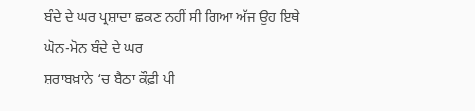ਬੰਦੇ ਦੇ ਘਰ ਪ੍ਰਸ਼ਾਦਾ ਛਕਣ ਨਹੀਂ ਸੀ ਗਿਆ ਅੱਜ ਉਹ ਇਥੇ ਘੋਨ-ਮੋਨ ਬੰਦੇ ਦੇ ਘਰ
ਸ਼ਰਾਬਖ਼ਾਨੇ ‘ਚ ਬੈਠਾ ਕੌਫ਼ੀ ਪੀ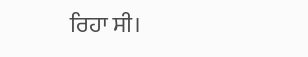ਰਿਹਾ ਸੀ।